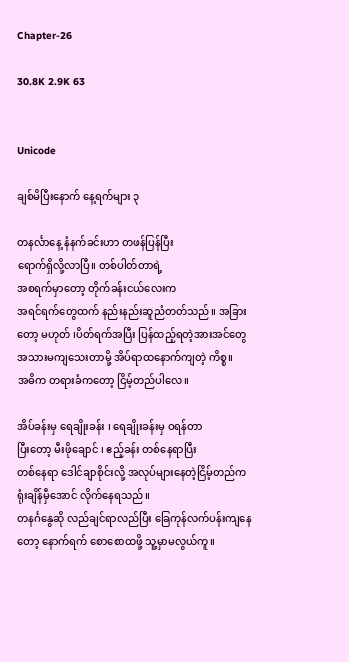Chapter-26

30.8K 2.9K 63


Unicode

ချစ်မိပြီးနောက် နေ့ရက်များ ၃

တနင်္လာနေ့ နံနက်ခင်းဟာ တဖန်ပြန်ပြီး
ရောက်ရှိလို့လာပြီ။ တစ်ပါတ်တာရဲ့
အစရက်မှာတော့ တိုက်ခန်းငယ်လေးက
အရင်ရက်တွေထက် နည်းနည်းဆူညံတတ်သည်။ အခြားတော့ မဟုတ် ၊ပိတ်ရက်အပြီး ပြန်ထည့်ရတဲ့အားအင်တွေ အသားမကျသေးတာမို့ အိပ်ရာထနောက်ကျတဲ့ ကိစ္စ။
အဓိက တရားခံကတော့ ငြိမ့်တည်ပါလေ။

အိပ်ခန်းမှ ရေချိုးခန်း ၊ ရေချိုးခန်းမှ ဝရန်တာ
ပြီးတော့ မီးဖိုချောင် ၊ ဧည့်ခန်း တစ်နေရာပြီး
တစ်နေရာ ဒေါင်ချာစိုင်းလို့ အလုပ်များနေတဲ့ငြိမ့်တည်က ရုံးချိန်မှီအောင် လိုက်နေရသည်။
တနင်္ဂနွေဆို လည်ချင်ရာလည်ပြီး ခြေကုန်လက်ပန်းကျနေတော့ နောက်ရက် စောစောထဖို့ သူ့မှာမလွယ်ကူ။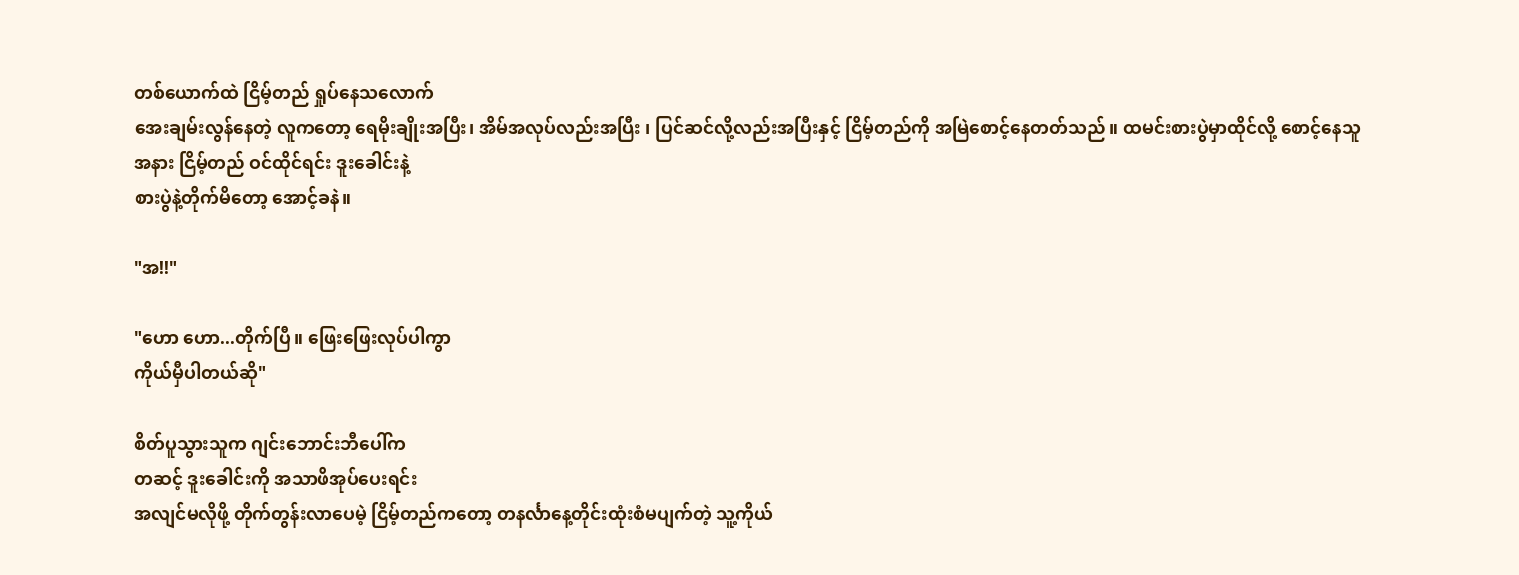တစ်ယောက်ထဲ ငြိမ့်တည် ရှုပ်နေသလောက်
အေးချမ်းလွန်နေတဲ့ လူကတော့ ရေမိုးချိုးအပြီး၊ အိမ်အလုပ်လည်းအပြီး ၊ ပြင်ဆင်လို့လည်းအပြီးနှင့် ငြိမ့်တည်ကို အမြဲစောင့်နေတတ်သည်။ ထမင်းစားပွဲမှာထိုင်လို့ စောင့်နေသူအနား ငြိမ့်တည် ဝင်ထိုင်ရင်း ဒူးခေါင်းနဲ့
စားပွဲနဲ့တိုက်မိတော့ အောင့်ခနဲ။

"အ!!"

"ဟော ဟော...တိုက်ပြီ။ ဖြေးဖြေးလုပ်ပါကွာ
ကိုယ်မှီပါတယ်ဆို"

စိတ်ပူသွားသူက ဂျင်းဘောင်းဘီပေါ်က
တဆင့် ဒူးခေါင်းကို အသာဖိအုပ်ပေးရင်း
အလျင်မလိုဖို့ တိုက်တွန်းလာပေမဲ့ ငြိမ့်တည်ကတော့ တနင်္လာနေ့တိုင်းထုံးစံမပျက်တဲ့ သူ့ကိုယ်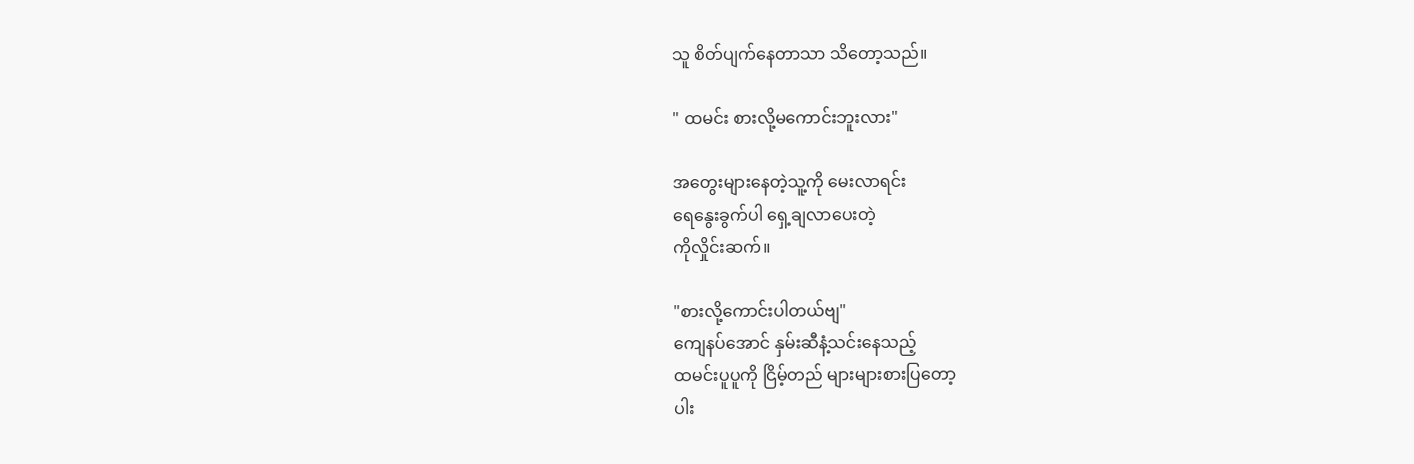သူ စိတ်ပျက်နေတာသာ သိတော့သည်။

" ထမင်း စားလို့မကောင်းဘူးလား"

အတွေးများနေတဲ့သူ့ကို မေးလာရင်း
ရေနွေးခွက်ပါ ရှေ့ချလာပေးတဲ့
ကိုလှိုင်းဆက်။

"စားလို့ကောင်းပါတယ်ဗျ"
ကျေနပ်အောင် နှမ်းဆီနံ့သင်းနေသည့်
ထမင်းပူပူကို ငြိမ့်တည် များများစားပြတော့
ပါး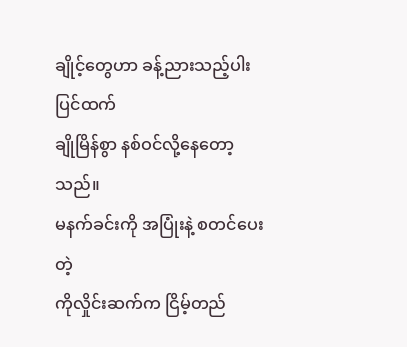ချိုင့်တွေဟာ ခန့်ညားသည့်ပါးပြင်ထက်
ချိုမြိန်စွာ နစ်ဝင်လို့နေတော့သည်။
မနက်ခင်းကို အပြုံးနဲ့ စတင်ပေးတဲ့
ကိုလှိုင်းဆက်က ငြိမ့်တည်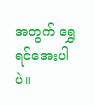အတွက် ရွှေရင်အေးပါပဲ။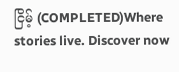ငြိမ့် (COMPLETED)Where stories live. Discover now